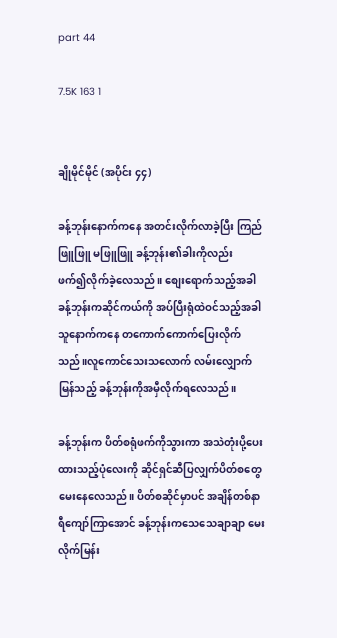part 44

7.5K 163 1


ချိုမိုင်မိုင် (အပိုင်း ၄၄)

ခန့်ဘုန်းနောက်ကနေ အတင်းလိုက်လာခဲ့ပြီး ကြည်ဖြူဖြူ မဖြူဖြူ ခန့်ဘုန်း၏ခါးကိုလည်း  ဖက်၍လိုက်ခဲ့လေသည်။ စျေးရောက်သည့်အခါ ခန့်ဘုန်းကဆိုင်ကယ်ကို အပ်ပြီးရုံထဲဝင်သည့်အခါ သူနောက်ကနေ တကောက်ကောက်ပြေးလိုက်သည်။လူကောင်သေးသလောက် လမ်းလျှောက်မြန်သည့် ခန့်ဘုန်းကိုအမှီလိုက်ရလေသည်။

ခန့်ဘုန်းက ပိတ်စရုံဖက်ကိုသွားကာ အသဲတုံးပို့ပေးထားသည့်ပုံလေးကို ဆိုင်ရှင်ဆီပြလျှက်ပိတ်စတွေမေးနေလေသည်။ ပိတ်စဆိုင်မှာပင် အချိန်တစ်နာရီကျော်ကြာအောင် ခန့်ဘုန်းကသေသေချာချာ မေးလိုက်မြန်း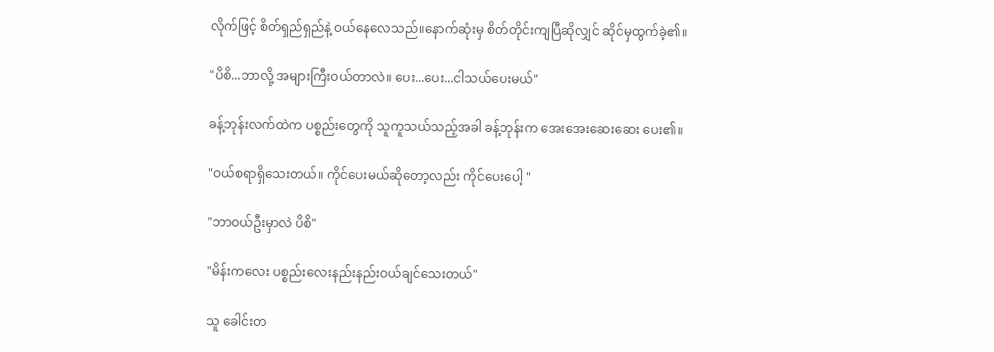လိုက်ဖြင့် စိတ်ရှည်ရှည်နဲ့ ဝယ်နေလေသည်။နောက်ဆုံးမှ စိတ်တိုင်းကျပြီဆိုလျှင် ဆိုင်မှထွက်ခဲ့၏။

"ပိစိ...ဘာလို့ အများကြီးဝယ်တာလဲ။ ပေး...ပေး...ငါသယ်ပေးမယ်"

ခန့်ဘုန်းလက်ထဲက ပစ္စည်းတွေကို သူကူသယ်သည့်အခါ ခန့်ဘုန်းက အေးအေးဆေးဆေး ပေး၏။

"ဝယ်စရာရှိသေးတယ်။ ကိုင်ပေးမယ်ဆိုတော့လည်း ကိုင်ပေးပေါ့ "

"ဘာဝယ်ဦးမှာလဲ ပိစိ"

"မိန်းကလေး ပစ္စည်းလေးနည်းနည်းဝယ်ချင်သေးတယ်"

သူ ခေါင်းတ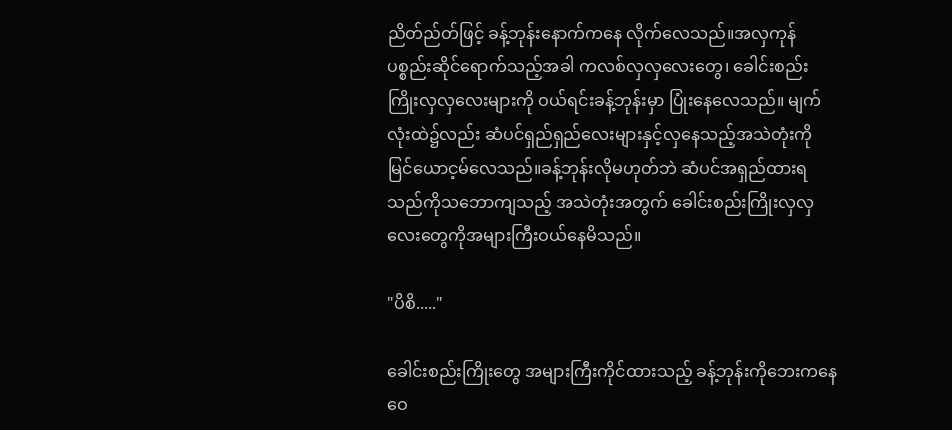ညိတ်ည်တ်ဖြင့် ခန့်ဘုန်းနောက်ကနေ လိုက်လေသည်။အလှကုန်ပစ္စည်းဆိုင်ရောက်သည့်အခါ ကလစ်လှလှလေးတွေ၊ ခေါင်းစည်းကြိုးလှလှလေးများကို ဝယ်ရင်းခန့်ဘုန်းမှာ ပြုံးနေလေသည်။ မျက်လုံးထဲ၌လည်း ဆံပင်ရှည်ရှည်လေးများနှင့်လှနေသည့်အသဲတုံးကို မြင်ယောင့မ်လေသည်။ခန့်ဘုန်းလိုမဟုတ်ဘဲ ဆံပင်အရှည်ထားရသည်ကိုသဘောကျသည့် အသဲတုံးအတွက် ခေါင်းစည်းကြိုးလှလှလေးတွေကိုအများကြီးဝယ်နေမိသည်။

"ပိစိ....."

ခေါင်းစည်းကြိုးတွေ အများကြီးကိုင်ထားသည့် ခန့်ဘုန်းကိုဘေးကနေ ဝေ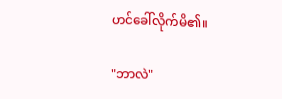ဟင်ခေါ်လိုက်မိ၏။

"ဘာလဲ"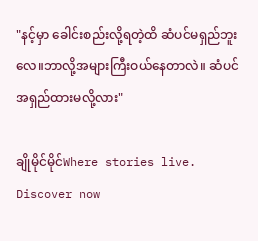"နင့်မှာ ခေါင်းစည်းလို့ရတဲ့ထိ ဆံပင်မရှည်ဘူးလေ။ဘာလို့အများကြီးဝယ်နေတာလဲ။ ဆံပင်အရှည်ထားမလို့လား"

ချိုမိုင်မိုင်Where stories live. Discover now